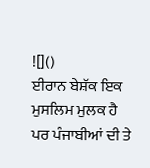![]()
ਈਰਾਨ ਬੇਸ਼ੱਕ ਇਕ ਮੁਸਲਿਮ ਮੁਲਕ ਹੈ ਪਰ ਪੰਜਾਬੀਆਂ ਦੀ ਤੇ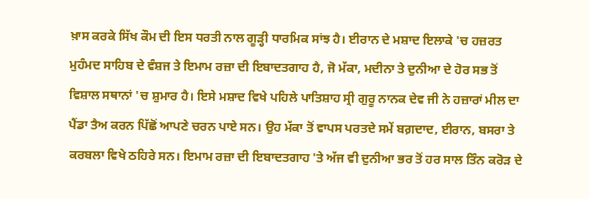ਖ਼ਾਸ ਕਰਕੇ ਸਿੱਖ ਕੌਮ ਦੀ ਇਸ ਧਰਤੀ ਨਾਲ ਗੂੜ੍ਹੀ ਧਾਰਮਿਕ ਸਾਂਝ ਹੈ। ਈਰਾਨ ਦੇ ਮਸ਼ਾਦ ਇਲਾਕੇ 'ਚ ਹਜ਼ਰਤ ਮੁਹੰਮਦ ਸਾਹਿਬ ਦੇ ਵੰਸ਼ਜ ਤੇ ਇਮਾਮ ਰਜ਼ਾ ਦੀ ਇਬਾਦਤਗਾਹ ਹੈ, ਜੋ ਮੱਕਾ, ਮਦੀਨਾ ਤੇ ਦੁਨੀਆ ਦੇ ਹੋਰ ਸਭ ਤੋਂ ਵਿਸ਼ਾਲ ਸਥਾਨਾਂ 'ਚ ਸ਼ੁਮਾਰ ਹੈ। ਇਸੇ ਮਸ਼ਾਦ ਵਿਖੇ ਪਹਿਲੇ ਪਾਤਿਸ਼ਾਹ ਸ੍ਰੀ ਗੁਰੂ ਨਾਨਕ ਦੇਵ ਜੀ ਨੇ ਹਜ਼ਾਰਾਂ ਮੀਲ ਦਾ ਪੈਂਡਾ ਤੈਅ ਕਰਨ ਪਿੱਛੋਂ ਆਪਣੇ ਚਰਨ ਪਾਏ ਸਨ। ਉਹ ਮੱਕਾ ਤੋਂ ਵਾਪਸ ਪਰਤਦੇ ਸਮੇਂ ਬਗ਼ਦਾਦ, ਈਰਾਨ, ਬਸਰਾ ਤੇ ਕਰਬਲਾ ਵਿਖੇ ਠਹਿਰੇ ਸਨ। ਇਮਾਮ ਰਜ਼ਾ ਦੀ ਇਬਾਦਤਗਾਹ 'ਤੇ ਅੱਜ ਵੀ ਦੁਨੀਆ ਭਰ ਤੋਂ ਹਰ ਸਾਲ ਤਿੰਨ ਕਰੋੜ ਦੇ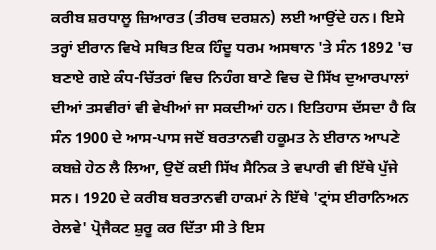ਕਰੀਬ ਸ਼ਰਧਾਲੂ ਜ਼ਿਆਰਤ (ਤੀਰਥ ਦਰਸ਼ਨ) ਲਈ ਆਉਂਦੇ ਹਨ। ਇਸੇ ਤਰ੍ਹਾਂ ਈਰਾਨ ਵਿਖੇ ਸਥਿਤ ਇਕ ਹਿੰਦੂ ਧਰਮ ਅਸਥਾਨ 'ਤੇ ਸੰਨ 1892 'ਚ ਬਣਾਏ ਗਏ ਕੰਧ-ਚਿੱਤਰਾਂ ਵਿਚ ਨਿਹੰਗ ਬਾਣੇ ਵਿਚ ਦੋ ਸਿੱਖ ਦੁਆਰਪਾਲਾਂ ਦੀਆਂ ਤਸਵੀਰਾਂ ਵੀ ਵੇਖੀਆਂ ਜਾ ਸਕਦੀਆਂ ਹਨ। ਇਤਿਹਾਸ ਦੱਸਦਾ ਹੈ ਕਿ ਸੰਨ 1900 ਦੇ ਆਸ-ਪਾਸ ਜਦੋਂ ਬਰਤਾਨਵੀ ਹਕੂਮਤ ਨੇ ਈਰਾਨ ਆਪਣੇ ਕਬਜ਼ੇ ਹੇਠ ਲੈ ਲਿਆ, ਉਦੋਂ ਕਈ ਸਿੱਖ ਸੈਨਿਕ ਤੇ ਵਪਾਰੀ ਵੀ ਇੱਥੇ ਪੁੱਜੇ ਸਨ। 1920 ਦੇ ਕਰੀਬ ਬਰਤਾਨਵੀ ਹਾਕਮਾਂ ਨੇ ਇੱਥੇ 'ਟ੍ਰਾਂਸ ਈਰਾਨਿਅਨ ਰੇਲਵੇ' ਪ੍ਰੋਜੈਕਟ ਸ਼ੁਰੂ ਕਰ ਦਿੱਤਾ ਸੀ ਤੇ ਇਸ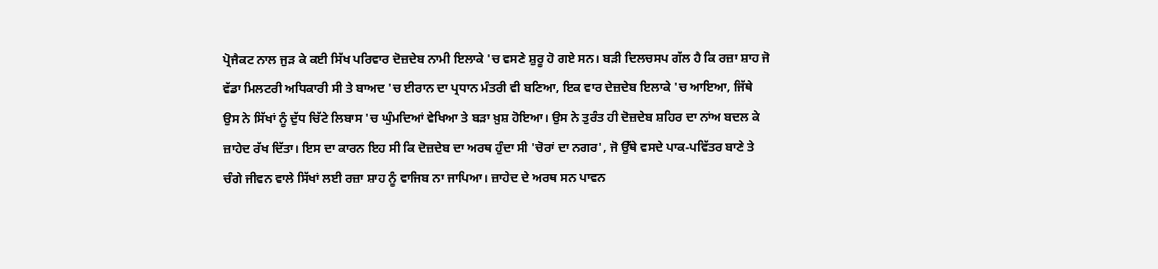ਪ੍ਰੋਜੈਕਟ ਨਾਲ ਜੁੜ ਕੇ ਕਈ ਸਿੱਖ ਪਰਿਵਾਰ ਦੋਜ਼ਦੇਬ ਨਾਮੀ ਇਲਾਕੇ 'ਚ ਵਸਣੇ ਸ਼ੁਰੂ ਹੋ ਗਏ ਸਨ। ਬੜੀ ਦਿਲਚਸਪ ਗੱਲ ਹੈ ਕਿ ਰਜ਼ਾ ਸ਼ਾਹ ਜੋ ਵੱਡਾ ਮਿਲਟਰੀ ਅਧਿਕਾਰੀ ਸੀ ਤੇ ਬਾਅਦ 'ਚ ਈਰਾਨ ਦਾ ਪ੍ਰਧਾਨ ਮੰਤਰੀ ਵੀ ਬਣਿਆ, ਇਕ ਵਾਰ ਦੇਜ਼ਦੇਬ ਇਲਾਕੇ 'ਚ ਆਇਆ, ਜਿੱਥੇ ਉਸ ਨੇ ਸਿੱਖਾਂ ਨੂੰ ਦੁੱਧ ਚਿੱਟੇ ਲਿਬਾਸ 'ਚ ਘੁੰਮਦਿਆਂ ਵੇਖਿਆ ਤੇ ਬੜਾ ਖ਼ੁਸ਼ ਹੋਇਆ। ਉਸ ਨੇ ਤੁਰੰਤ ਹੀ ਦੋਜ਼ਦੇਬ ਸ਼ਹਿਰ ਦਾ ਨਾਂਅ ਬਦਲ ਕੇ ਜ਼ਾਹੇਦ ਰੱਖ ਦਿੱਤਾ। ਇਸ ਦਾ ਕਾਰਨ ਇਹ ਸੀ ਕਿ ਦੋਜ਼ਦੇਬ ਦਾ ਅਰਥ ਹੁੰਦਾ ਸੀ 'ਚੋਰਾਂ ਦਾ ਨਗਰ', ਜੋ ਉੱਥੇ ਵਸਦੇ ਪਾਕ-ਪਵਿੱਤਰ ਬਾਣੇ ਤੇ ਚੰਗੇ ਜੀਵਨ ਵਾਲੇ ਸਿੱਖਾਂ ਲਈ ਰਜ਼ਾ ਸ਼ਾਹ ਨੂੰ ਵਾਜਿਬ ਨਾ ਜਾਪਿਆ। ਜ਼ਾਹੇਦ ਦੇ ਅਰਥ ਸਨ ਪਾਵਨ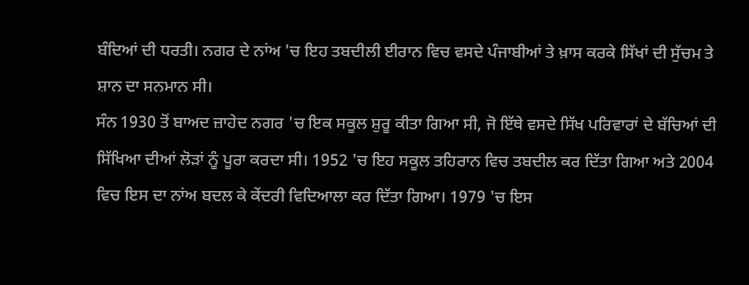ਬੰਦਿਆਂ ਦੀ ਧਰਤੀ। ਨਗਰ ਦੇ ਨਾਂਅ 'ਚ ਇਹ ਤਬਦੀਲੀ ਈਰਾਨ ਵਿਚ ਵਸਦੇ ਪੰਜਾਬੀਆਂ ਤੇ ਖ਼ਾਸ ਕਰਕੇ ਸਿੱਖਾਂ ਦੀ ਸੁੱਚਮ ਤੇ ਸ਼ਾਨ ਦਾ ਸਨਮਾਨ ਸੀ।
ਸੰਨ 1930 ਤੋਂ ਬਾਅਦ ਜ਼ਾਹੇਦ ਨਗਰ 'ਚ ਇਕ ਸਕੂਲ ਸ਼ੁਰੂ ਕੀਤਾ ਗਿਆ ਸੀ, ਜੋ ਇੱਥੇ ਵਸਦੇ ਸਿੱਖ ਪਰਿਵਾਰਾਂ ਦੇ ਬੱਚਿਆਂ ਦੀ ਸਿੱਖਿਆ ਦੀਆਂ ਲੋੜਾਂ ਨੂੰ ਪੂਰਾ ਕਰਦਾ ਸੀ। 1952 'ਚ ਇਹ ਸਕੂਲ ਤਹਿਰਾਨ ਵਿਚ ਤਬਦੀਲ ਕਰ ਦਿੱਤਾ ਗਿਆ ਅਤੇ 2004 ਵਿਚ ਇਸ ਦਾ ਨਾਂਅ ਬਦਲ ਕੇ ਕੇਂਦਰੀ ਵਿਦਿਆਲਾ ਕਰ ਦਿੱਤਾ ਗਿਆ। 1979 'ਚ ਇਸ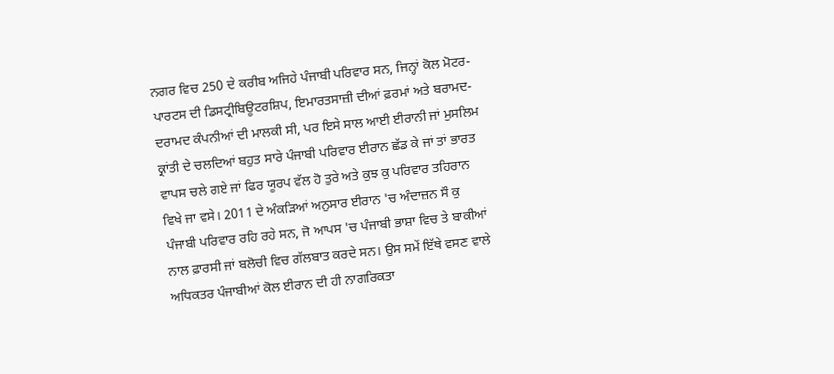ਨਗਰ ਵਿਚ 250 ਦੇ ਕਰੀਬ ਅਜਿਹੇ ਪੰਜਾਬੀ ਪਰਿਵਾਰ ਸਨ, ਜਿਨ੍ਹਾਂ ਕੋਲ ਮੋਟਰ-ਪਾਰਟਸ ਦੀ ਡਿਸਟ੍ਰੀਬਿਊਟਰਸ਼ਿਪ, ਇਮਾਰਤਸਾਜ਼ੀ ਦੀਆਂ ਫ਼ਰਮਾਂ ਅਤੇ ਬਰਾਮਦ-ਦਰਾਮਦ ਕੰਪਨੀਆਂ ਦੀ ਮਾਲਕੀ ਸੀ, ਪਰ ਇਸੇ ਸਾਲ ਆਈ ਈਰਾਨੀ ਜਾਂ ਮੁਸਲਿਮ ਕ੍ਰਾਂਤੀ ਦੇ ਚਲਦਿਆਂ ਬਹੁਤ ਸਾਰੇ ਪੰਜਾਬੀ ਪਰਿਵਾਰ ਈਰਾਨ ਛੱਡ ਕੇ ਜਾਂ ਤਾਂ ਭਾਰਤ ਵਾਪਸ ਚਲੇ ਗਏ ਜਾਂ ਫਿਰ ਯੂਰਪ ਵੱਲ ਹੋ ਤੁਰੇ ਅਤੇ ਕੁਝ ਕੁ ਪਰਿਵਾਰ ਤਹਿਰਾਨ ਵਿਖੇ ਜਾ ਵਸੇ। 2011 ਦੇ ਅੰਕੜਿਆਂ ਅਨੁਸਾਰ ਈਰਾਨ 'ਚ ਅੰਦਾਜ਼ਨ ਸੌ ਕੁ ਪੰਜਾਬੀ ਪਰਿਵਾਰ ਰਹਿ ਰਹੇ ਸਨ, ਜੋ ਆਪਸ 'ਚ ਪੰਜਾਬੀ ਭਾਸ਼ਾ ਵਿਚ ਤੇ ਬਾਕੀਆਂ ਨਾਲ ਫ਼ਾਰਸੀ ਜਾਂ ਬਲੋਚੀ ਵਿਚ ਗੱਲਬਾਤ ਕਰਦੇ ਸਨ। ਉਸ ਸਮੇਂ ਇੱਥੇ ਵਸਣ ਵਾਲੇ ਅਧਿਕਤਰ ਪੰਜਾਬੀਆਂ ਕੋਲ ਈਰਾਨ ਦੀ ਹੀ ਨਾਗਰਿਕਤਾ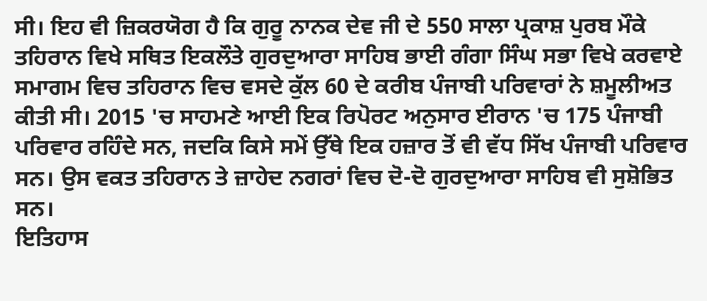ਸੀ। ਇਹ ਵੀ ਜ਼ਿਕਰਯੋਗ ਹੈ ਕਿ ਗੁਰੂ ਨਾਨਕ ਦੇਵ ਜੀ ਦੇ 550 ਸਾਲਾ ਪ੍ਰਕਾਸ਼ ਪੁਰਬ ਮੌਕੇ ਤਹਿਰਾਨ ਵਿਖੇ ਸਥਿਤ ਇਕਲੌਤੇ ਗੁਰਦੁਆਰਾ ਸਾਹਿਬ ਭਾਈ ਗੰਗਾ ਸਿੰਘ ਸਭਾ ਵਿਖੇ ਕਰਵਾਏ ਸਮਾਗਮ ਵਿਚ ਤਹਿਰਾਨ ਵਿਚ ਵਸਦੇ ਕੁੱਲ 60 ਦੇ ਕਰੀਬ ਪੰਜਾਬੀ ਪਰਿਵਾਰਾਂ ਨੇ ਸ਼ਮੂਲੀਅਤ ਕੀਤੀ ਸੀ। 2015 'ਚ ਸਾਹਮਣੇ ਆਈ ਇਕ ਰਿਪੋਰਟ ਅਨੁਸਾਰ ਈਰਾਨ 'ਚ 175 ਪੰਜਾਬੀ ਪਰਿਵਾਰ ਰਹਿੰਦੇ ਸਨ, ਜਦਕਿ ਕਿਸੇ ਸਮੇਂ ਉੱਥੇ ਇਕ ਹਜ਼ਾਰ ਤੋਂ ਵੀ ਵੱਧ ਸਿੱਖ ਪੰਜਾਬੀ ਪਰਿਵਾਰ ਸਨ। ਉਸ ਵਕਤ ਤਹਿਰਾਨ ਤੇ ਜ਼ਾਹੇਦ ਨਗਰਾਂ ਵਿਚ ਦੋ-ਦੋ ਗੁਰਦੁਆਰਾ ਸਾਹਿਬ ਵੀ ਸੁਸ਼ੋਭਿਤ ਸਨ।
ਇਤਿਹਾਸ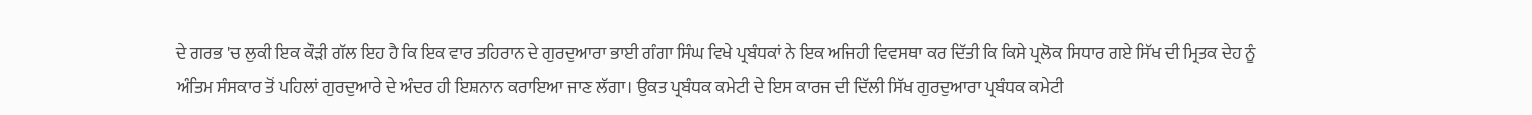ਦੇ ਗਰਭ 'ਚ ਲੁਕੀ ਇਕ ਕੌੜੀ ਗੱਲ ਇਹ ਹੈ ਕਿ ਇਕ ਵਾਰ ਤਹਿਰਾਨ ਦੇ ਗੁਰਦੁਆਰਾ ਭਾਈ ਗੰਗਾ ਸਿੰਘ ਵਿਖੇ ਪ੍ਰਬੰਧਕਾਂ ਨੇ ਇਕ ਅਜਿਹੀ ਵਿਵਸਥਾ ਕਰ ਦਿੱਤੀ ਕਿ ਕਿਸੇ ਪ੍ਰਲੋਕ ਸਿਧਾਰ ਗਏ ਸਿੱਖ ਦੀ ਮ੍ਰਿਤਕ ਦੇਹ ਨੂੰ ਅੰਤਿਮ ਸੰਸਕਾਰ ਤੋਂ ਪਹਿਲਾਂ ਗੁਰਦੁਆਰੇ ਦੇ ਅੰਦਰ ਹੀ ਇਸ਼ਨਾਨ ਕਰਾਇਆ ਜਾਣ ਲੱਗਾ। ਉਕਤ ਪ੍ਰਬੰਧਕ ਕਮੇਟੀ ਦੇ ਇਸ ਕਾਰਜ ਦੀ ਦਿੱਲੀ ਸਿੱਖ ਗੁਰਦੁਆਰਾ ਪ੍ਰਬੰਧਕ ਕਮੇਟੀ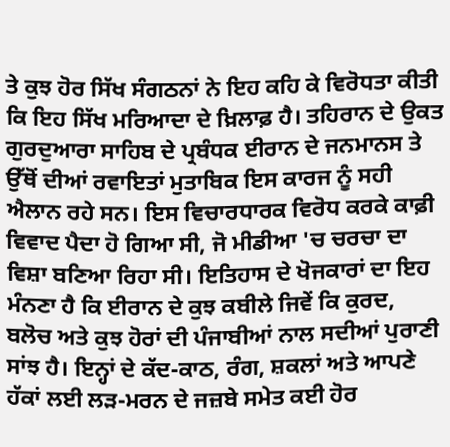ਤੇ ਕੁਝ ਹੋਰ ਸਿੱਖ ਸੰਗਠਨਾਂ ਨੇ ਇਹ ਕਹਿ ਕੇ ਵਿਰੋਧਤਾ ਕੀਤੀ ਕਿ ਇਹ ਸਿੱਖ ਮਰਿਆਦਾ ਦੇ ਖ਼ਿਲਾਫ਼ ਹੈ। ਤਹਿਰਾਨ ਦੇ ਉਕਤ ਗੁਰਦੁਆਰਾ ਸਾਹਿਬ ਦੇ ਪ੍ਰਬੰਧਕ ਈਰਾਨ ਦੇ ਜਨਮਾਨਸ ਤੇ ਉੱਥੋਂ ਦੀਆਂ ਰਵਾਇਤਾਂ ਮੁਤਾਬਿਕ ਇਸ ਕਾਰਜ ਨੂੰ ਸਹੀ ਐਲਾਨ ਰਹੇ ਸਨ। ਇਸ ਵਿਚਾਰਧਾਰਕ ਵਿਰੋਧ ਕਰਕੇ ਕਾਫ਼ੀ ਵਿਵਾਦ ਪੈਦਾ ਹੋ ਗਿਆ ਸੀ, ਜੋ ਮੀਡੀਆ 'ਚ ਚਰਚਾ ਦਾ ਵਿਸ਼ਾ ਬਣਿਆ ਰਿਹਾ ਸੀ। ਇਤਿਹਾਸ ਦੇ ਖੋਜਕਾਰਾਂ ਦਾ ਇਹ ਮੰਨਣਾ ਹੈ ਕਿ ਈਰਾਨ ਦੇ ਕੁਝ ਕਬੀਲੇ ਜਿਵੇਂ ਕਿ ਕੁਰਦ, ਬਲੋਚ ਅਤੇ ਕੁਝ ਹੋਰਾਂ ਦੀ ਪੰਜਾਬੀਆਂ ਨਾਲ ਸਦੀਆਂ ਪੁਰਾਣੀ ਸਾਂਝ ਹੈ। ਇਨ੍ਹਾਂ ਦੇ ਕੱਦ-ਕਾਠ, ਰੰਗ, ਸ਼ਕਲਾਂ ਅਤੇ ਆਪਣੇ ਹੱਕਾਂ ਲਈ ਲੜ-ਮਰਨ ਦੇ ਜਜ਼ਬੇ ਸਮੇਤ ਕਈ ਹੋਰ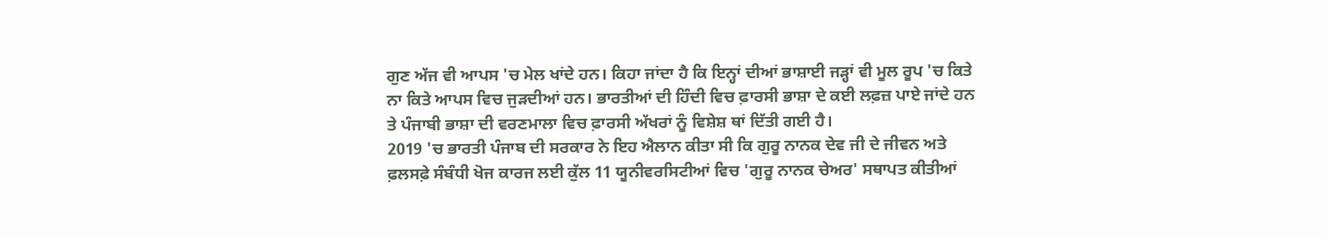ਗੁਣ ਅੱਜ ਵੀ ਆਪਸ 'ਚ ਮੇਲ ਖਾਂਦੇ ਹਨ। ਕਿਹਾ ਜਾਂਦਾ ਹੈ ਕਿ ਇਨ੍ਹਾਂ ਦੀਆਂ ਭਾਸ਼ਾਈ ਜੜ੍ਹਾਂ ਵੀ ਮੂਲ ਰੂਪ 'ਚ ਕਿਤੇ ਨਾ ਕਿਤੇ ਆਪਸ ਵਿਚ ਜੁੜਦੀਆਂ ਹਨ। ਭਾਰਤੀਆਂ ਦੀ ਹਿੰਦੀ ਵਿਚ ਫ਼ਾਰਸੀ ਭਾਸ਼ਾ ਦੇ ਕਈ ਲਫ਼ਜ਼ ਪਾਏ ਜਾਂਦੇ ਹਨ ਤੇ ਪੰਜਾਬੀ ਭਾਸ਼ਾ ਦੀ ਵਰਣਮਾਲਾ ਵਿਚ ਫ਼ਾਰਸੀ ਅੱਖਰਾਂ ਨੂੰ ਵਿਸ਼ੇਸ਼ ਥਾਂ ਦਿੱਤੀ ਗਈ ਹੈ।
2019 'ਚ ਭਾਰਤੀ ਪੰਜਾਬ ਦੀ ਸਰਕਾਰ ਨੇ ਇਹ ਐਲਾਨ ਕੀਤਾ ਸੀ ਕਿ ਗੁਰੂ ਨਾਨਕ ਦੇਵ ਜੀ ਦੇ ਜੀਵਨ ਅਤੇ ਫ਼ਲਸਫ਼ੇ ਸੰਬੰਧੀ ਖੋਜ ਕਾਰਜ ਲਈ ਕੁੱਲ 11 ਯੂਨੀਵਰਸਿਟੀਆਂ ਵਿਚ 'ਗੁਰੂ ਨਾਨਕ ਚੇਅਰ' ਸਥਾਪਤ ਕੀਤੀਆਂ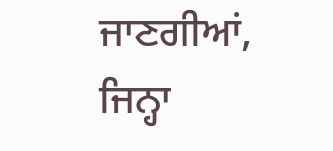ਜਾਣਗੀਆਂ, ਜਿਨ੍ਹਾ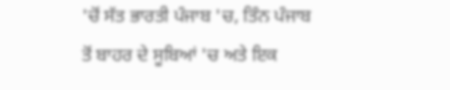'ਚੋਂ ਸੱਤ ਭਾਰਤੀ ਪੰਜਾਬ 'ਚ, ਤਿੰਨ ਪੰਜਾਬ ਤੋਂ ਬਾਹਰ ਦੇ ਸੂਬਿਆਂ 'ਚ ਅਤੇ ਇਕ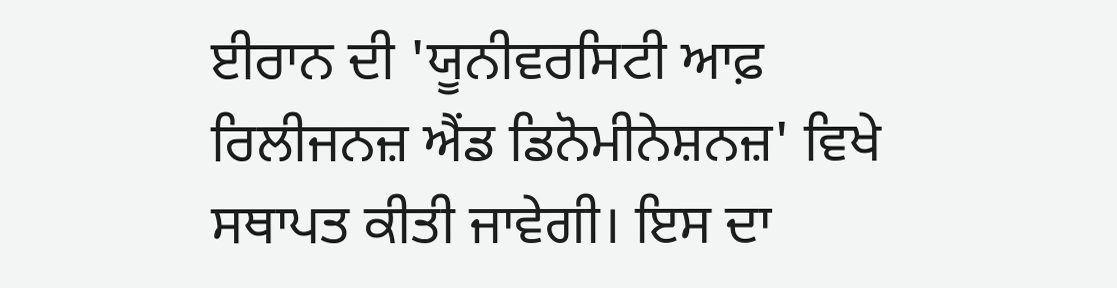ਈਰਾਨ ਦੀ 'ਯੂਨੀਵਰਸਿਟੀ ਆਫ਼ ਰਿਲੀਜਨਜ਼ ਐਂਡ ਡਿਨੋਮੀਨੇਸ਼ਨਜ਼' ਵਿਖੇ ਸਥਾਪਤ ਕੀਤੀ ਜਾਵੇਗੀ। ਇਸ ਦਾ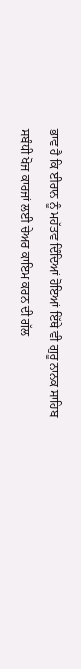ਭਾਵ ਹੈ ਕਿ ਈਰਾਨ ਨੂੰ ਮਹੱਤਵ ਦਿੰਦਿਆਂ ਹੋਇਆਂ ਇੱਥੇ ਵੀ ਗੁਰੂ ਨਾਨਕ ਸਾਹਿਬ ਸਬੰਧੀ ਖੋਜ ਕਾਰਜਾਂ ਲਈ ਚੇਅਰ ਕਾਇਮ ਕਰਨ ਦੀ ਗੱਲ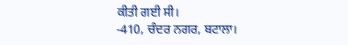ਕੀਤੀ ਗਈ ਸੀ।
-410, ਚੰਦਰ ਨਗਰ, ਬਟਾਲਾ।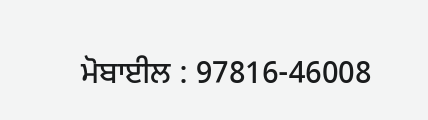ਮੋਬਾਈਲ : 97816-46008